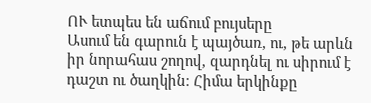ՈՒ ետպես են աճում բույսերը
Ասում են գարուն է պայծառ, ու, թե արևն իր նորահաս շողով, զարդնել ու սիրում է դաշտ ու ծաղկին։ Հիմա երկինքը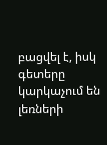բացվել է, իսկ գետերը կարկաչում են լեռների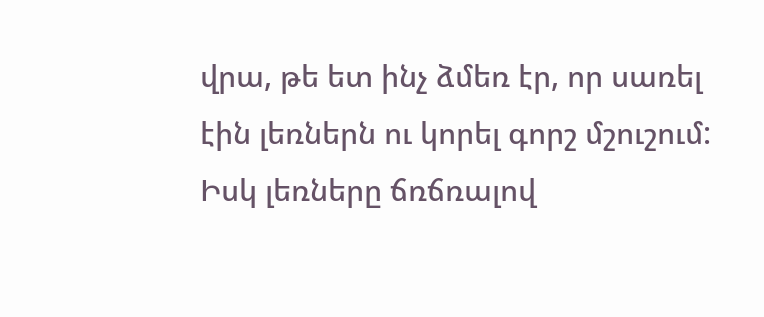վրա, թե ետ ինչ ձմեռ էր, որ սառել էին լեռներն ու կորել գորշ մշուշում: Իսկ լեռները ճռճռալով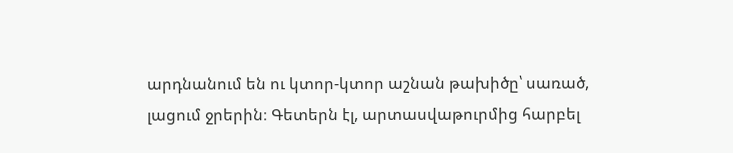արդնանում են ու կտոր-կտոր աշնան թախիծը՝ սառած, լացում ջրերին։ Գետերն էլ, արտասվաթուրմից հարբել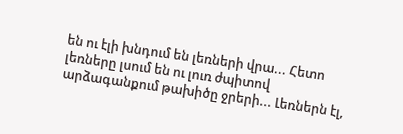են ու էլի խնդում են լեռների վրա... Հետո լեռները լսում են ու լուռ ժպիտով արձագանքում թախիծը ջրերի... Լեռներն էլ,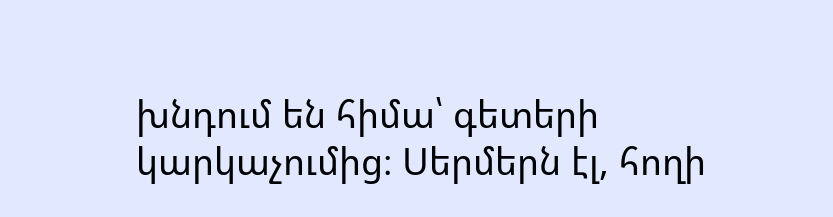խնդում են հիմա՝ գետերի կարկաչումից։ Սերմերն էլ, հողի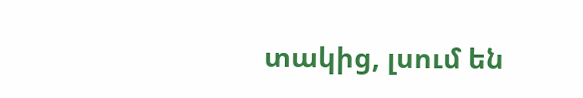տակից, լսում են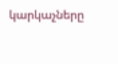կարկաչները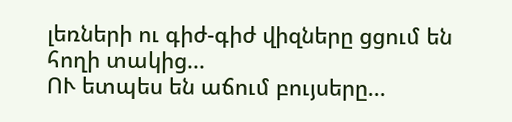լեռների ու գիժ-գիժ վիզները ցցում են հողի տակից...
ՈՒ ետպես են աճում բույսերը...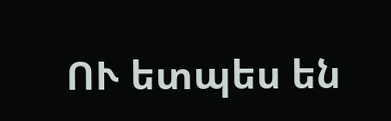ՈՒ ետպես են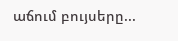աճում բույսերը...